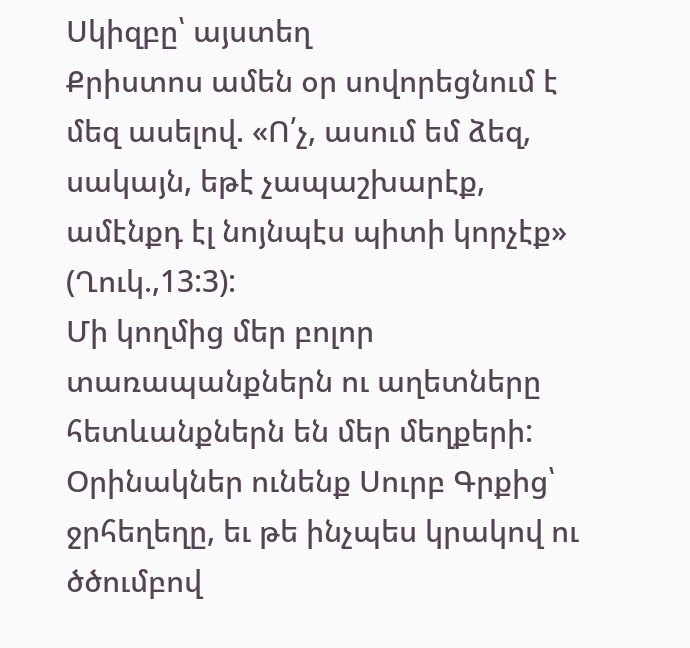Սկիզբը՝ այստեղ
Քրիստոս ամեն օր սովորեցնում է մեզ ասելով. «Ո՛չ, ասում եմ ձեզ, սակայն, եթէ չապաշխարէք, ամէնքդ էլ նոյնպէս պիտի կորչէք» (Ղուկ.,13:3):
Մի կողմից մեր բոլոր տառապանքներն ու աղետները հետևանքներն են մեր մեղքերի: Օրինակներ ունենք Սուրբ Գրքից՝ ջրհեղեղը, եւ թե ինչպես կրակով ու ծծումբով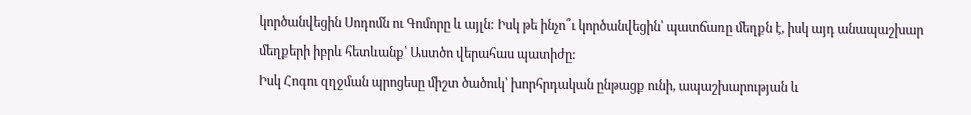կործանվեցին Սոդոմն ու Գոմորը և այլն: Իսկ թե ինչո՞ւ կործանվեցին՝ պատճառը մեղքն է, իսկ այդ անապաշխար մեղքերի իբրև հետևանք՝ Աստծո վերահաս պատիժը:
Իսկ Հոգու զղջման պրոցեսը միշտ ծածուկ՝ խորհրդական ընթացք ունի, ապաշխարության և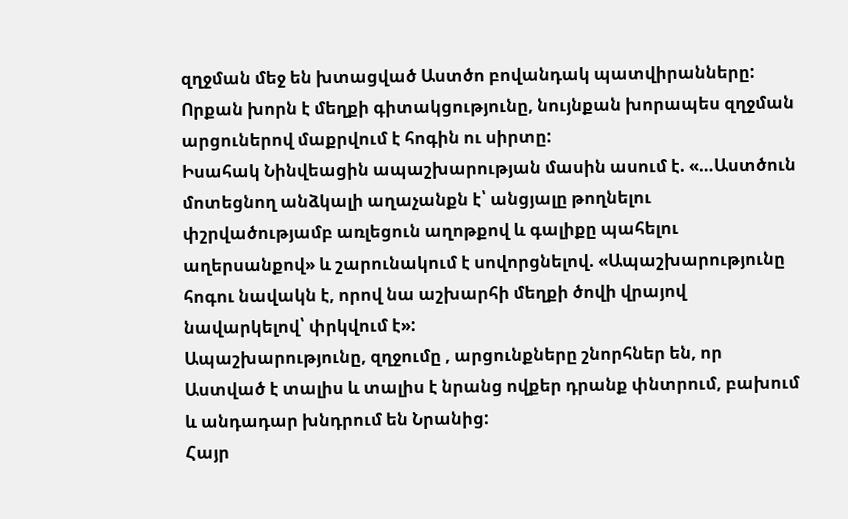զղջման մեջ են խտացված Աստծո բովանդակ պատվիրանները: Որքան խորն է մեղքի գիտակցությունը, նույնքան խորապես զղջման արցուներով մաքրվում է հոգին ու սիրտը:
Իսահակ Նինվեացին ապաշխարության մասին ասում է. «…Աստծուն մոտեցնող անձկալի աղաչանքն է՝ անցյալը թողնելու փշրվածությամբ առլեցուն աղոթքով և գալիքը պահելու աղերսանքով» և շարունակում է սովորցնելով. «Ապաշխարությունը հոգու նավակն է, որով նա աշխարհի մեղքի ծովի վրայով նավարկելով՝ փրկվում է»:
Ապաշխարությունը, զղջումը , արցունքները շնորհներ են, որ Աստված է տալիս և տալիս է նրանց ովքեր դրանք փնտրում, բախում և անդադար խնդրում են Նրանից:
Հայր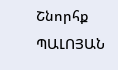Շնորհք ՊԱԼՈՅԱՆ